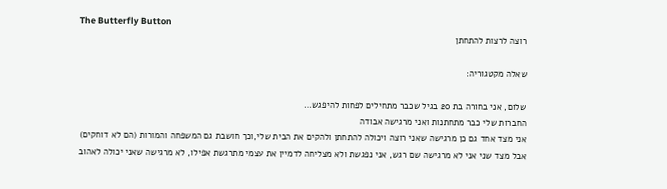The Butterfly Button
רוצה לרצות להתחתן

שאלה מקטגוריה:

שלום, אני בחורה בת 20 בגיל שכבר מתחילים לפחות להיפגש…
החברות שלי כבר מתחתנות ואני מרגישה אבודה
אני מצד אחד גם כן מרגישה שאני רוצה ויכולה להתחתן ולהקים את הבית שלי,וכך חושבת גם המשפחה והמורות (הם לא דוחקים)
אבל מצד שני אני לא מרגישה שם רגש, אני נפגשת ולא מצליחה לדמיין את עצמי מתרגשת אפילו, לא מרגישה שאני יכולה לאהוב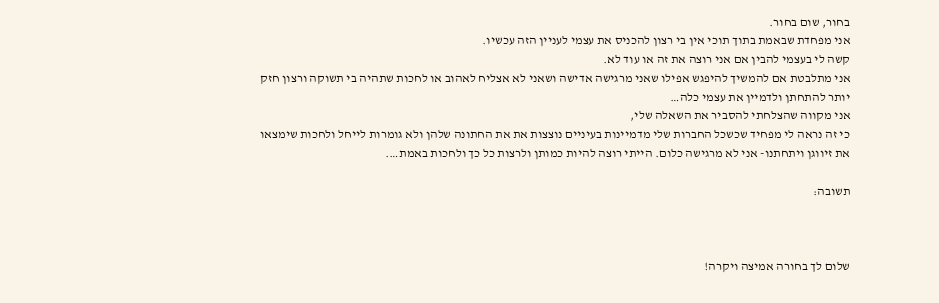בחור, שום בחור.
אני מפחדת שבאמת בתוך תוכי אין בי רצון להכניס את עצמי לעניין הזה עכשיו.
קשה לי בעצמי להבין אם אני רוצה את זה או עוד לא.
אני מתלבטת אם להמשיך להיפגש אפילו שאני מרגישה אדישה ושאני לא אצליח לאהוב או לחכות שתהיה בי תשוקה ורצון חזק יותר להתחתן ולדמיין את עצמי כלה…
אני מקווה שהצלחתי להסביר את השאלה שלי,
כי זה נראה לי מפחיד שכשכל החברות שלי מדמיינות בעיניים נוצצות את את החתונה שלהן ולא גומרות לייחל ולחכות שימצאו את זיווגן ויתחתנו- אני לא מרגישה כלום. הייתי רוצה להיות כמותן ולרצות כל כך ולחכות באמת….

תשובה:



שלום לך בחורה אמיצה ויקרה!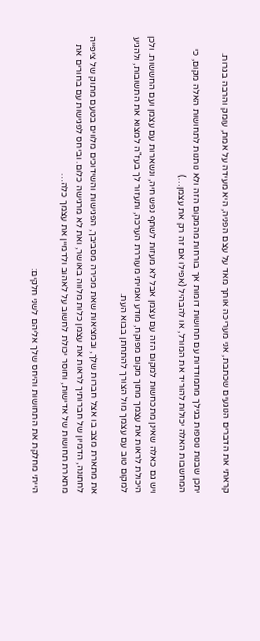קראתי את הדברים הנוגעים שכתבת, אני מעריכה אותך מאד על עצם הפניה, היא מעידה על אמת, עומק והרבה בגרות.

יתכן שבנות נוספות בגילך מתמודדות עם תחושות דומות אך בורחות מהמקום הזה ולא נותנות לתחושות האלה מקום, כי המחשבות האלה יכולות להוריד את המורל, או להבהיל (אפילו אם זה רק את עצמן…)

ויש גם כאלה שאינן מתכחשות למקום הזה עם עצמן אבל לא מעזות לשתף נפש חיה, ונשארות עם עצמן ועם החששות. ולכן היכולת לראות את עצמך מתוך מקום מפוקח, מודע ואמיתי מעוררת הערכה, ותעזור לך בעז"ה למצוא את התשובות, ולהגיע למקום טוב עם עצמך מול הצורך להתחתן בבוא העת.

את מתארת מצב בו אצל חברות שלך, ובמציאות שאת מכירה מסביבך, הפגישות והשידוכים מלווים בטעם מתוק של ציפייה לחתונה, הדמיון של חברותיך לראות את עצמן כלות מלווה באושר, ואת לא מרגישה כלום. וביחס לפגישות עם בחורים את מתארת תחושות של אדישות, וחוסר יכולת לחשוב על לאהוב ולדמיין את עצמך כלה…

הייתי מחלקת את התחושות והיחס שלך אליהם לשני חלקים: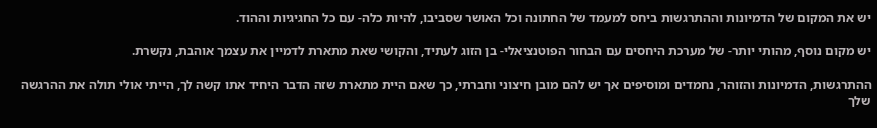יש את המקום של הדמיונות וההתרגשות ביחס למעמד של החתונה וכל האושר שסביבו, להיות כלה- עם כל החגיגיות וההוד.

יש מקום נוסף, מהותי יותר- של מערכת היחסים עם הבחור הפוטנציאלי- בן הזוג לעתיד, והקושי שאת מתארת לדמיין את עצמך אוהבת, נקשרת.

ההתרגשות, הדמיונות והזוהר, נחמדים ומוסיפים אך יש להם מובן חיצוני וחברתי, כך שאם היית מתארת שזה הדבר היחיד אתו קשה לך, הייתי אולי תולה את ההרגשה שלך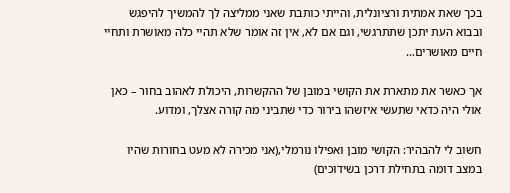בכך שאת אמתית ורציונלית, והייתי כותבת שאני ממליצה לך להמשיך להיפגש ובבוא העת יתכן שתתרגשי, וגם אם לא, אין זה אומר שלא תהיי כלה מאושרת ותחיי חיים מאושרים…

אך כאשר את מתארת את הקושי במובן של ההקשרות, היכולת לאהוב בחור – כאן אולי היה כדאי שתעשי איזשהו בירור כדי שתביני מה קורה אצלך, ומדוע.

חשוב לי להבהיר: הקושי מובן ואפילו נורמלי,(אני מכירה לא מעט בחורות שהיו במצב דומה בתחילת דרכן בשידוכים)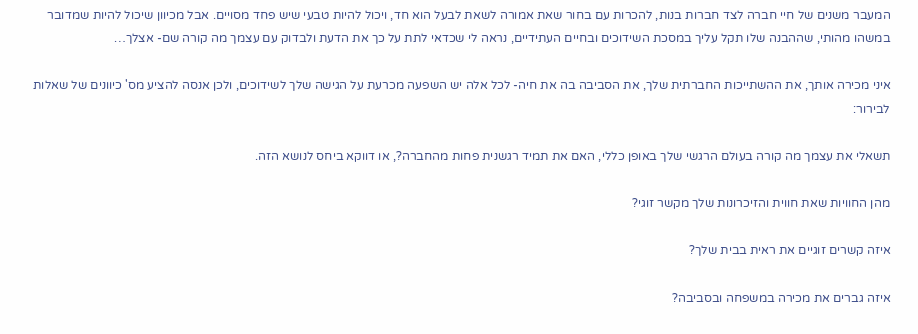המעבר משנים של חיי חברה לצד חברות בנות, להכרות עם בחור שאת אמורה לשאת לבעל הוא חד, ויכול להיות טבעי שיש פחד מסויים. אבל מכיוון שיכול להיות שמדובר במשהו מהותי, שההבנה שלו תקל עליך במסכת השידוכים ובחיים העתידיים, נראה לי שכדאי לתת על כך את הדעת ולבדוק עם עצמך מה קורה שם- אצלך…

איני מכירה אותך, את ההשתייכות החברתית שלך, את הסביבה בה את חיה- לכל אלה יש השפעה מכרעת על הגישה שלך לשידוכים, ולכן אנסה להציע מס' כיוונים של שאלות לבירור:

תשאלי את עצמך מה קורה בעולם הרגשי שלך באופן כללי, האם את תמיד רגשנית פחות מהחברה?, או דווקא ביחס לנושא הזה.

מהן החוויות שאת חווית והזיכרונות שלך מקשר זוגי?

איזה קשרים זוגיים את ראית בבית שלך?

איזה גברים את מכירה במשפחה ובסביבה?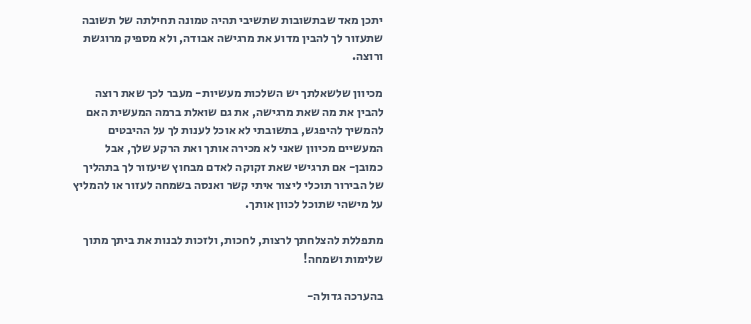יתכן מאד שבתשובות שתשיבי תהיה טמונה תחילתה של תשובה שתעזור לך להבין מדוע את מרגישה אבודה, ולא מספיק מרוגשת ורוצה.

מכיוון שלשאלתך יש השלכות מעשיות- מעבר לכך שאת רוצה להבין את מה שאת מרגישה, את גם שואלת ברמה המעשית האם להמשיך להיפגש, בתשובתי לא אוכל לענות לך על ההיבטים המעשיים מכיוון שאני לא מכירה אותך ואת הרקע שלך, אבל כמובן- אם תרגישי שאת זקוקה לאדם מבחוץ שיעזור לך בתהליך של הבירור תוכלי ליצור איתי קשר ואנסה בשמחה לעזור או להמליץ על מישהי שתוכל לכוון אותך.

מתפללת להצלחתך לרצות, לחכות, ולזכות לבנות את ביתך מתוך שלימות ושמחה!

בהערכה גדולה-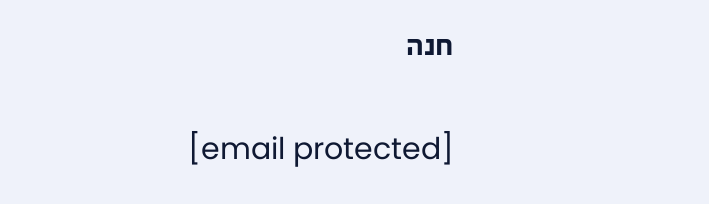חנה

[email protected]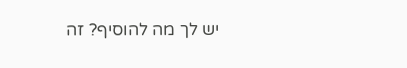יש לך מה להוסיף? זה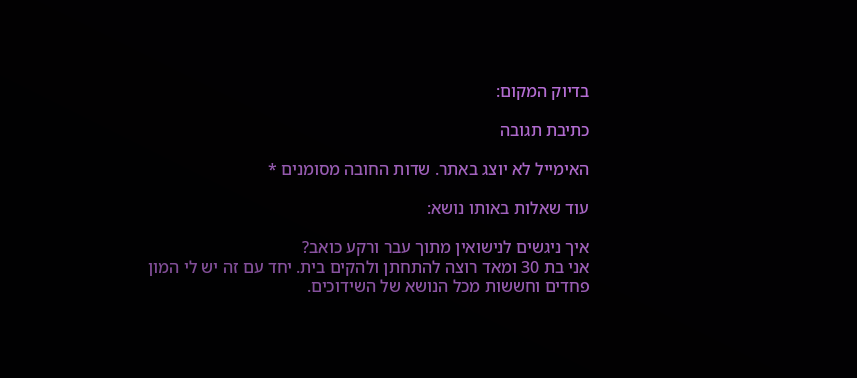בדיוק המקום:

כתיבת תגובה

האימייל לא יוצג באתר. שדות החובה מסומנים *

עוד שאלות באותו נושא:

איך ניגשים לנישואין מתוך עבר ורקע כואב?
אני בת 30 ומאד רוצה להתחתן ולהקים בית. יחד עם זה יש לי המון פחדים וחששות מכל הנושא של השידוכים.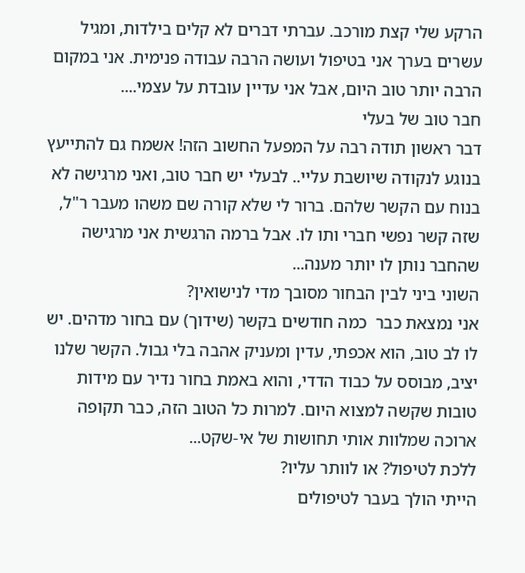הרקע שלי קצת מורכב. עברתי דברים לא קלים בילדות, ומגיל עשרים בערך אני בטיפול ועושה הרבה עבודה פנימית. אני במקום הרבה יותר טוב היום, אבל אני עדיין עובדת על עצמי....
חבר טוב של בעלי
דבר ראשון תודה רבה על המפעל החשוב הזה! אשמח גם להתייעץ בנוגע לנקודה שיושבת עליי.. לבעלי יש חבר טוב, ואני מרגישה לא בנוח עם הקשר שלהם. ברור לי שלא קורה שם משהו מעבר ר"ל, שזה קשר נפשי חברי ותו לו. אבל ברמה הרגשית אני מרגישה שהחבר נותן לו יותר מענה...
השוני ביני לבין הבחור מסובך מדי לנישואין?
אני נמצאת כבר  כמה חודשים בקשר (שידוך) עם בחור מדהים. יש לו לב טוב, הוא אכפתי, עדין ומעניק אהבה בלי גבול. הקשר שלנו יציב, מבוסס על כבוד הדדי, והוא באמת בחור נדיר עם מידות טובות שקשה למצוא היום. למרות כל הטוב הזה, כבר תקופה ארוכה שמלוות אותי תחושות של אי-שקט...
ללכת לטיפול? או לוותר עליו?
הייתי הולך בעבר לטיפולים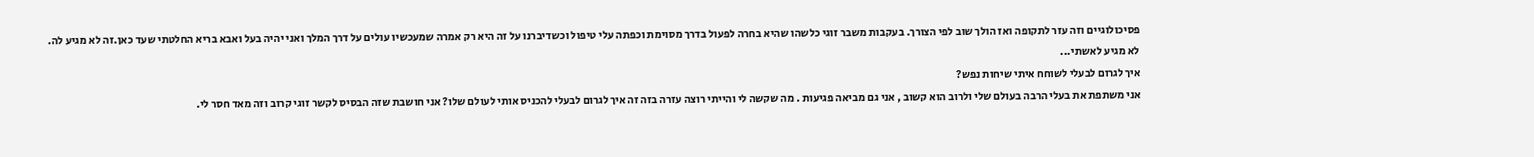פסיכולוגיים וזה עזר לתקופה ואז הולך שוב לפי הצורך. בעקבות משבר זוגי כלשהו שהיא בחרה לפעול בדרך מסוימת וכפתה עלי טיפול וכשדיברנו על זה היא רק אמרה שמעכשיו עולים על דרך המלך ואני יהיה בעל ואבא בריא החלטתי שעד כאן.זה לא מגיע לה. לא מגיע לאשתי...
איך לגרום לבעלי לשוחח איתי שיחות נפש?
אני משתפת את בעלי הרבה בעולם שלי ולרוב הוא קשוב , אני גם מביאה פגיעות . מה שקשה לי והייתי רוצה עזרה בזה זה איך לגרום לבעלי להכניס אותי לעולם שלו? אני חושבת שזה הבסיס לקשר זוגי קרוב וזה מאד חסר לי.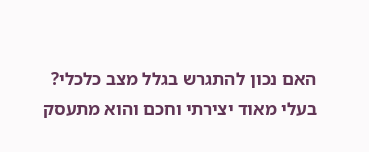האם נכון להתגרש בגלל מצב כלכלי?
בעלי מאוד יצירתי וחכם והוא מתעסק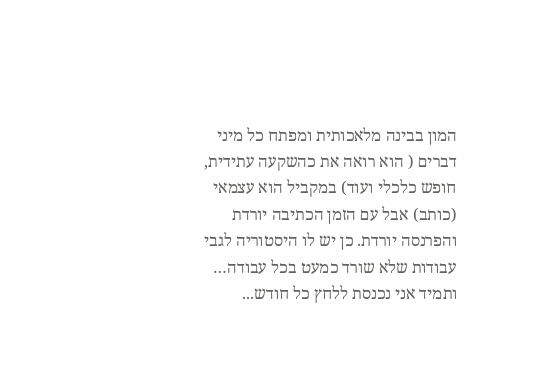המון בבינה מלאכותית ומפתח כל מיני דברים ( הוא רואה את כהשקעה עתידית, חופש כלכלי ועוד) במקביל הוא עצמאי (כותב) אבל עם הזמן הכתיבה יורדת והפרנסה יורדת. כן יש לו היסטוריה לגבי עבודות שלא שורד כמעט בכל עבודה… ותמיד אני נכנסת ללחץ כל חודש...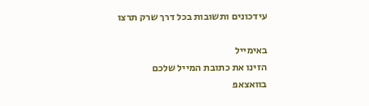עידכונים ותשובות בכל דרך שרק תרצו

באימייל
הזינו את כתובת המייל שלכם
בוואצאפ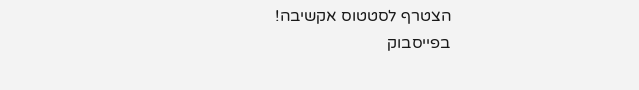הצטרף לסטטוס אקשיבה!
בפייסבוק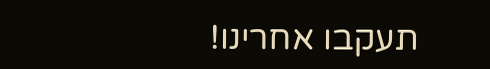תעקבו אחרינו!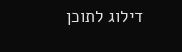דילוג לתוכן